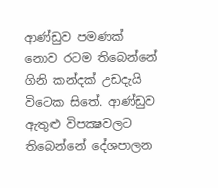ආණ්ඩුව පමණක් නොව රටම තිබෙන්නේ ගිනි කන්දක් උඩදැයි විටෙක සිතේ. ආණ්ඩුව ඇතුළු විපක්‍ෂවලට තිබෙන්නේ දේශපාලන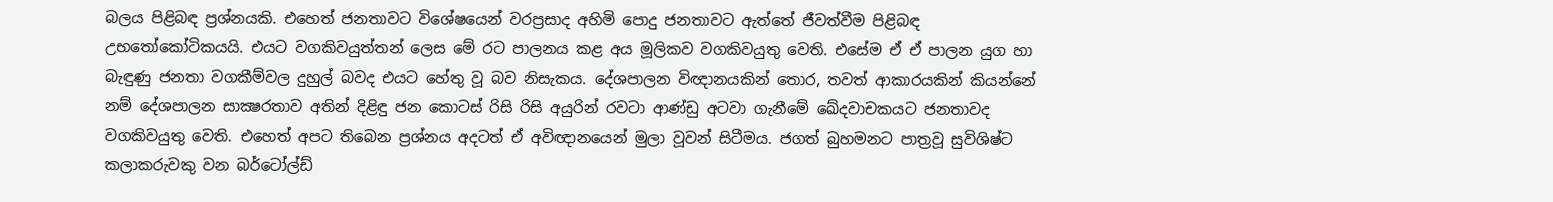බලය පිළිබඳ ප්‍රශ්නයකි. එහෙත් ජනතාවට විශේෂයෙන් වරප්‍රසාද අහිමි පොදු ජනතාවට ඇත්තේ ජීවත්වීම පිළිබඳ උභතෝකෝටිකයයි. එයට වගකිවයුත්තන් ලෙස මේ රට පාලනය කළ අය මූලිකව වගකිවයුතු වෙති. එසේම ඒ ඒ පාලන යුග හා බැඳුණු ජනතා වගකීම්වල දුහුල් බවද එයට හේතු වූ බව නිසැකය. දේශපාලන විඥානයකින් තොර, තවත් ආකාරයකින් කියන්නේ නම් දේශපාලන සාක්‍ෂරතාව අතින් දිළිඳු ජන කොටස් රිසි රිසි අයුරින් රවටා ආණ්ඩු අටවා ගැනීමේ ඛේදවාචකයට ජනතාවද වගකිවයුතු වෙති. එහෙත් අපට තිබෙන ප්‍රශ්නය අදටත් ඒ අවිඥානයෙන් මුලා වූවන් සිටීමය. ජගත් බුහමනට පාත්‍රවූ සුවිශිෂ්ට කලාකරුවකු වන බර්ටෝල්ඩ්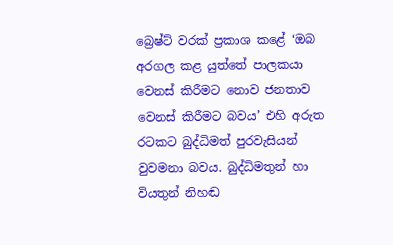බ්‍රෙෂ්ට් වරක් ප්‍රකාශ කළේ ‘ඔබ අරගල කළ යුත්තේ පාලකයා වෙනස් කිරීමට නොව ජනතාව වෙනස් කිරීමට බවය’ එහි අරුත රටකට බුද්ධිමත් පුරවැසියන් වුවමනා බවය. බුද්ධිමතුන් හා වියතුන් නිහඬ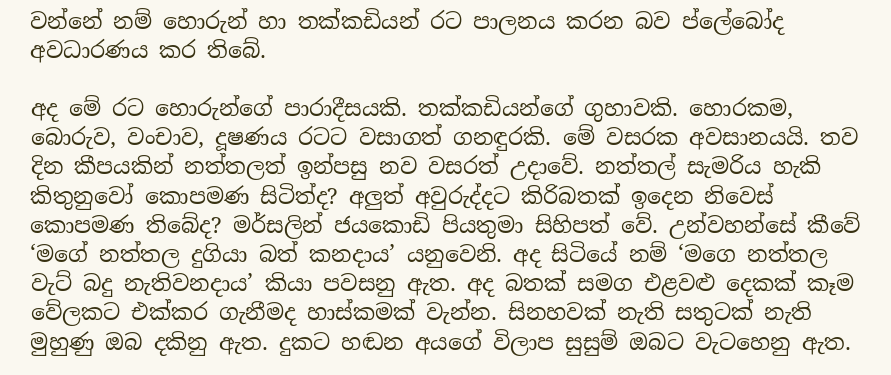වන්නේ නම් හොරුන් හා තක්කඩියන් රට පාලනය කරන බව ප්ලේබෝද අවධාරණය කර තිබේ.

අද මේ රට හොරුන්ගේ පාරාදීසයකි. තක්කඩියන්ගේ ගුහාවකි. හොරකම, බොරුව, වංචාව, දූෂණය රටට වසාගත් ගනඳුරකි. මේ වසරක අවසානයයි. තව දින කීපයකින් නත්තලත් ඉන්පසු නව වසරත් උදාවේ. නත්තල් සැමරිය හැකි කිතුනුවෝ කොපමණ සිටිත්ද? අලුත් අවුරුද්දට කිරිබතක් ඉදෙන නිවෙස් කොපමණ තිබේද? මර්සලින් ජයකොඩි පියතුමා සිහිපත් වේ. උන්වහන්සේ කීවේ ‘මගේ නත්තල දුගියා බත් කනදාය’ යනුවෙනි. අද සිටියේ නම් ‘මගෙ නත්තල වැට් බදු නැතිවනදාය’ කියා පවසනු ඇත. අද බතක් සමග එළවළු දෙකක් කෑම වේලකට එක්කර ගැනීමද හාස්කමක් වැන්න. සිනහවක් නැති සතුටක් නැති මුහුණු ඔබ දකිනු ඇත. දුකට හඬන අයගේ විලාප සුසුම් ඔබට වැටහෙනු ඇත.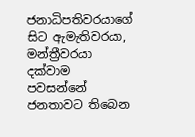ජනාධිපතිවරයාගේ සිට ඇමැතිවරයා, මන්ත්‍රීවරයා දක්වාම පවසන්නේ ජනතාවට තිබෙන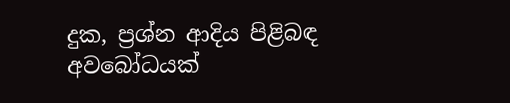දුක, ප්‍රශ්න ආදිය පිළිබඳ අවබෝධයක්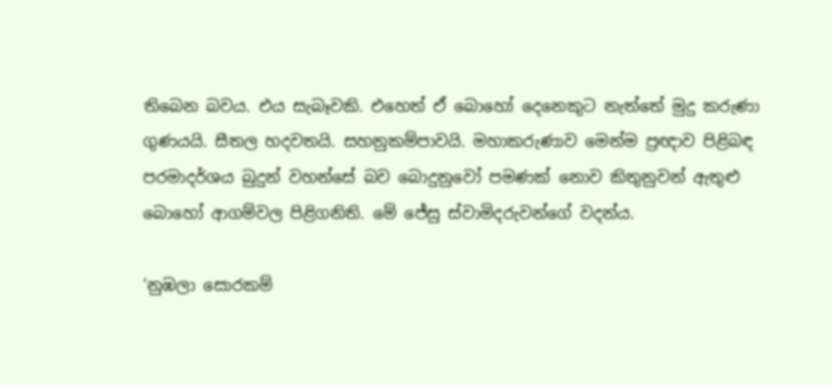තිබෙන බවය. එය සැබෑවකි. එහෙත් ඒ බොහෝ දෙනෙකුට නැත්තේ මුදු කරුණා ගුණයයි. සීතල හදවතයි. සහනුකම්පාවයි. මහාකරුණාව මෙන්ම ප්‍රඥාව පිළිබඳ පරමාදර්ශය බුදුන් වහන්සේ බව බොදුනුවෝ පමණක් නොව කිතුනුවන් ඇතුළු බොහෝ ආගම්වල පිළිගනිති. මේ ජේසු ස්වාමිදරුවන්ගේ වදන්ය.

‘නුඹලා සොරකම්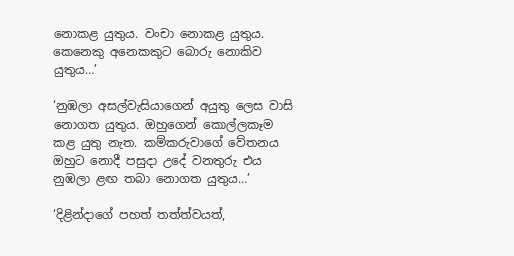නොකළ යුතුය. වංචා නොකළ යුතුය. කෙනෙකු අනෙකකුට බොරු නොකිව යුතුය…’

‘නුඹලා අසල්වැසියාගෙන් අයුතු ලෙස වාසි නොගත යුතුය. ඔහුගෙන් කොල්ලකෑම කළ යුතු නැත. කම්කරුවාගේ වේතනය ඔහුට නොදී පසුදා උදේ වනතුරු එය නුඹලා ළඟ තබා නොගත යුතුය…’

‘දිළින්දාගේ පහත් තත්ත්වයත්,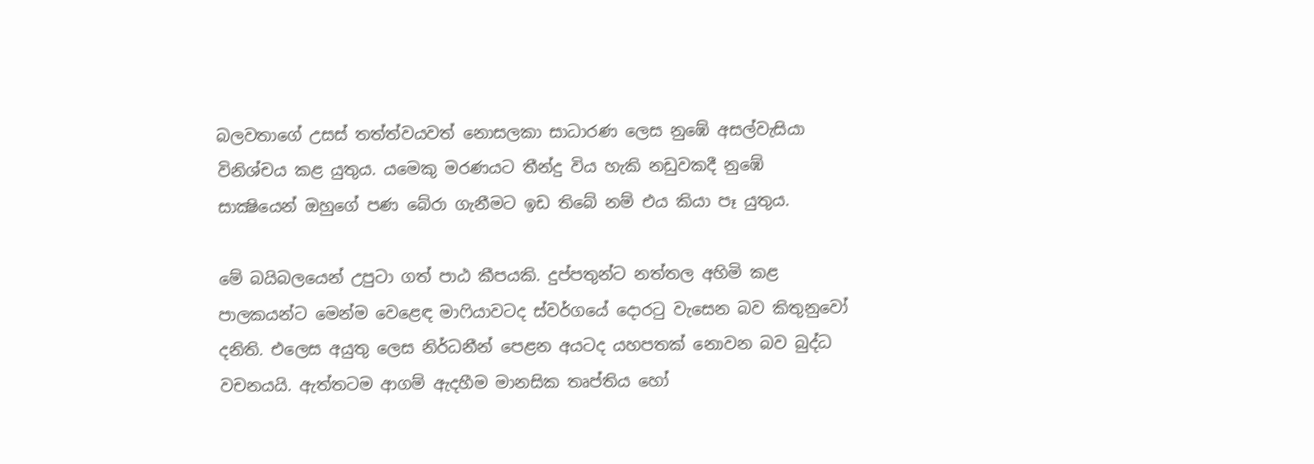බලවතාගේ උසස් තත්ත්වයවත් නොසලකා සාධාරණ ලෙස නුඹේ අසල්වැසියා විනිශ්චය කළ යුතුය. යමෙකු මරණයට තීන්දු විය හැකි නඩුවකදී නුඹේ සාක්‍ෂියෙන් ඔහුගේ පණ බේරා ගැනීමට ඉඩ තිබේ නම් එය කියා පෑ යුතුය.

මේ බයිබලයෙන් උපුටා ගත් පාඨ කීපයකි. දුප්පතුන්ට නත්තල අහිමි කළ පාලකයන්ට මෙන්ම වෙළෙඳ මාෆියාවටද ස්වර්ගයේ දොරටු වැසෙන බව කිතුනුවෝ දනිති. එලෙස අයුතු ලෙස නිර්ධනීන් පෙළන අයටද යහපතක් නොවන බව බුද්ධ වචනයයි. ඇත්තටම ආගම් ඇදහීම මානසික තෘප්තිය හෝ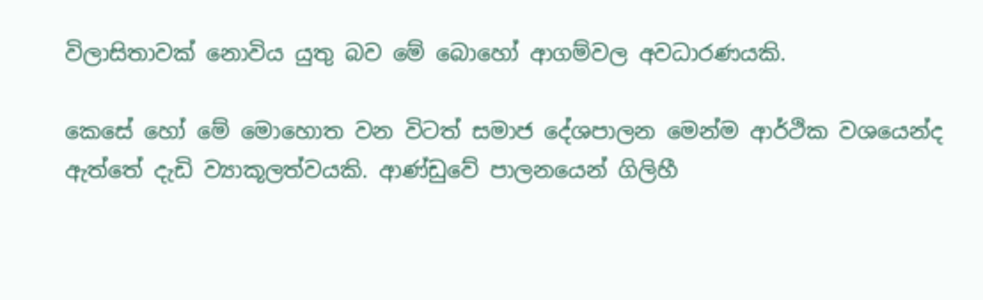විලාසිතාවක් නොවිය යුතු බව මේ බොහෝ ආගම්වල අවධාරණයකි.

කෙසේ හෝ මේ මොහොත වන විටත් සමාජ දේශපාලන මෙන්ම ආර්ථික වශයෙන්ද ඇත්තේ දැඩි ව්‍යාකූලත්වයකි. ආණ්ඩුවේ පාලනයෙන් ගිලිහී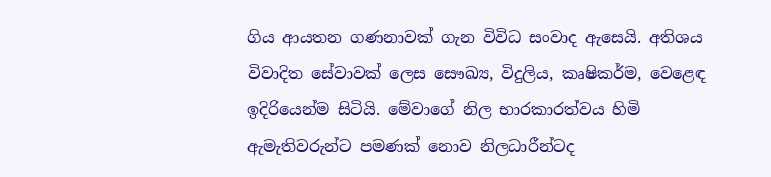ගිය ආයතන ගණනාවක් ගැන විවිධ සංවාද ඇසෙයි. අතිශය විවාදිත සේවාවක් ලෙස සෞඛ්‍ය, විදුලිය, කෘෂිකර්ම, වෙළෙඳ ඉදිරියෙන්ම සිටියි. මේවාගේ නිල භාරකාරත්වය හිමි ඇමැතිවරුන්ට පමණක් නොව නිලධාරීන්ටද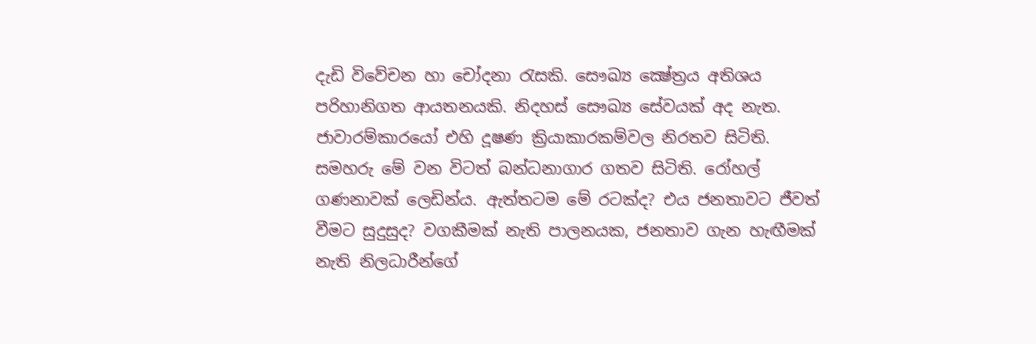දැඩි විවේචන හා චෝදනා රැසකි. සෞඛ්‍ය ක්‍ෂේත්‍රය අතිශය පරිහානිගත ආයතනයකි. නිදහස් සෞඛ්‍ය සේවයක් අද නැත. ජාවාරම්කාරයෝ එහි දූෂණ ක්‍රියාකාරකම්වල නිරතව සිටිති. සමහරු මේ වන විටත් බන්ධනාගාර ගතව සිටිති. රෝහල් ගණනාවක් ලෙඩින්ය. ඇත්තටම මේ රටක්ද? එය ජනතාවට ජීවත් වීමට සුදුසුද? වගකීමක් නැති පාලනයක, ජනතාව ගැන හැඟීමක් නැති නිලධාරීන්ගේ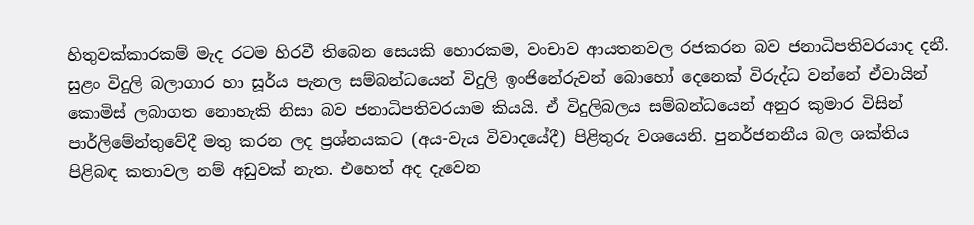හිතුවක්කාරකම් මැද රටම හිරවී තිබෙන සෙයකි හොරකම, වංචාව ආයතනවල රජකරන බව ජනාධිපතිවරයාද දනී. සුළං විදුලි බලාගාර හා සූර්ය පැනල සම්බන්ධයෙන් විදුලි ඉංජිනේරුවන් බොහෝ දෙනෙක් විරුද්ධ වන්නේ ඒවායින් කොමිස් ලබාගත නොහැකි නිසා බව ජනාධිපතිවරයාම කියයි. ඒ විදුලිබලය සම්බන්ධයෙන් අනුර කුමාර විසින් පාර්ලිමේන්තුවේදී මතු කරන ලද ප්‍රශ්නයකට (අය-වැය විවාදයේදී) පිළිතුරු වශයෙනි. පුනර්ජනනීය බල ශක්තිය පිළිබඳ කතාවල නම් අඩුවක් නැත. එහෙත් අද දැවෙන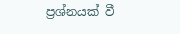ප්‍රශ්නයක් වී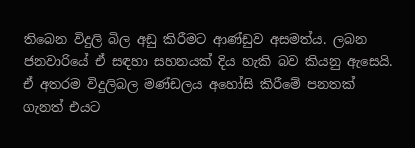තිබෙන විදුලි බිල අඩු කිරීමට ආණ්ඩුව අසමත්ය. ලබන ජනවාරියේ ඒ සඳහා සහනයක් දිය හැකි බව කියනු ඇසෙයි. ඒ අතරම විදුලිබල මණ්ඩලය අහෝසි කිරීමේ පනතක් ගැනත් එයට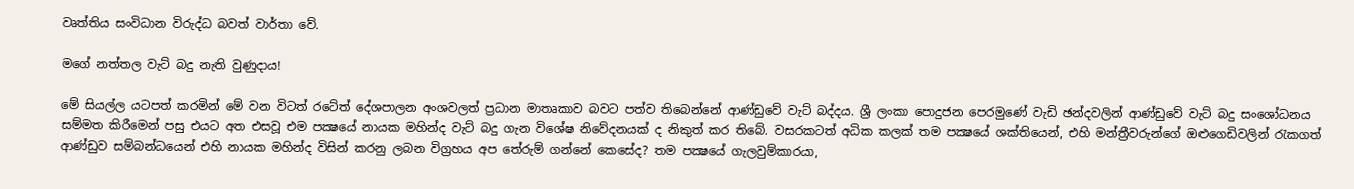වෘත්තිය සංවිධාන විරුද්ධ බවත් වාර්තා වේ.

මගේ නත්තල වැට් බදු නැති වුණුදාය!

මේ සියල්ල යටපත් කරමින් මේ වන විටත් රටේත් දේශපාලන අංශවලත් ප්‍රධාන මාතෘකාව බවට පත්ව තිබෙන්නේ ආණ්ඩුවේ වැට් බද්දය. ශ්‍රී ලංකා පොදුජන පෙරමුණේ වැඩි ඡන්දවලින් ආණ්ඩුවේ වැට් බදු සංශෝධනය සම්මත කිරීමෙන් පසු එයට අත එසවූ එම පක්‍ෂයේ නායක මහින්ද වැට් බදු ගැන විශේෂ නිවේදනයක් ද නිකුත් කර තිබේ. වසරකටත් අධික කලක් තම පක්‍ෂයේ ශක්තියෙන්, එහි මන්ත්‍රීවරුන්ගේ ඔළුගෙඩිවලින් රැකගත් ආණ්ඩුව සම්බන්ධයෙන් එහි නායක මහින්ද විසින් කරනු ලබන විග්‍රහය අප තේරුම් ගන්නේ කෙසේද? තම පක්‍ෂයේ ගැලවුම්කාරයා,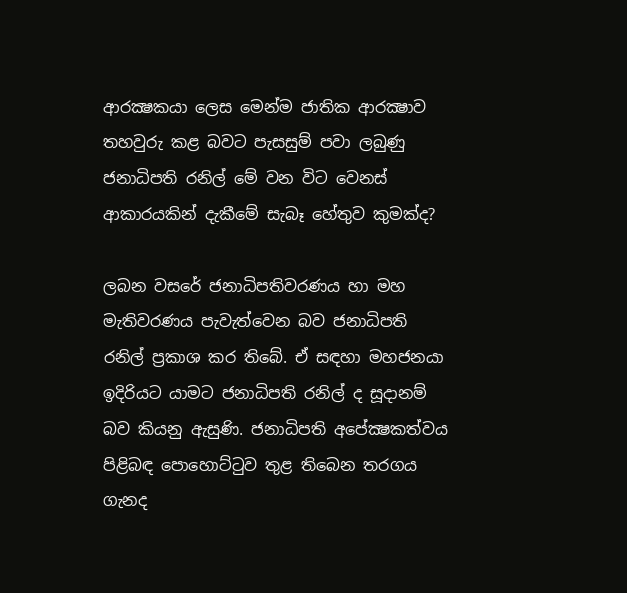ආරක්‍ෂකයා ලෙස මෙන්ම ජාතික ආරක්‍ෂාව තහවුරු කළ බවට පැසසුම් පවා ලබුණු ජනාධිපති රනිල් මේ වන විට වෙනස් ආකාරයකින් දැකීමේ සැබෑ හේතුව කුමක්ද?

ලබන වසරේ ජනාධිපතිවරණය හා මහ මැතිවරණය පැවැත්වෙන බව ජනාධිපති රනිල් ප්‍රකාශ කර තිබේ. ඒ සඳහා මහජනයා ඉදිරියට යාමට ජනාධිපති රනිල් ද සූදානම් බව කියනු ඇසුණි. ජනාධිපති අපේක්‍ෂකත්වය පිළිබඳ පොහොට්ටුව තුළ තිබෙන තරගය ගැනද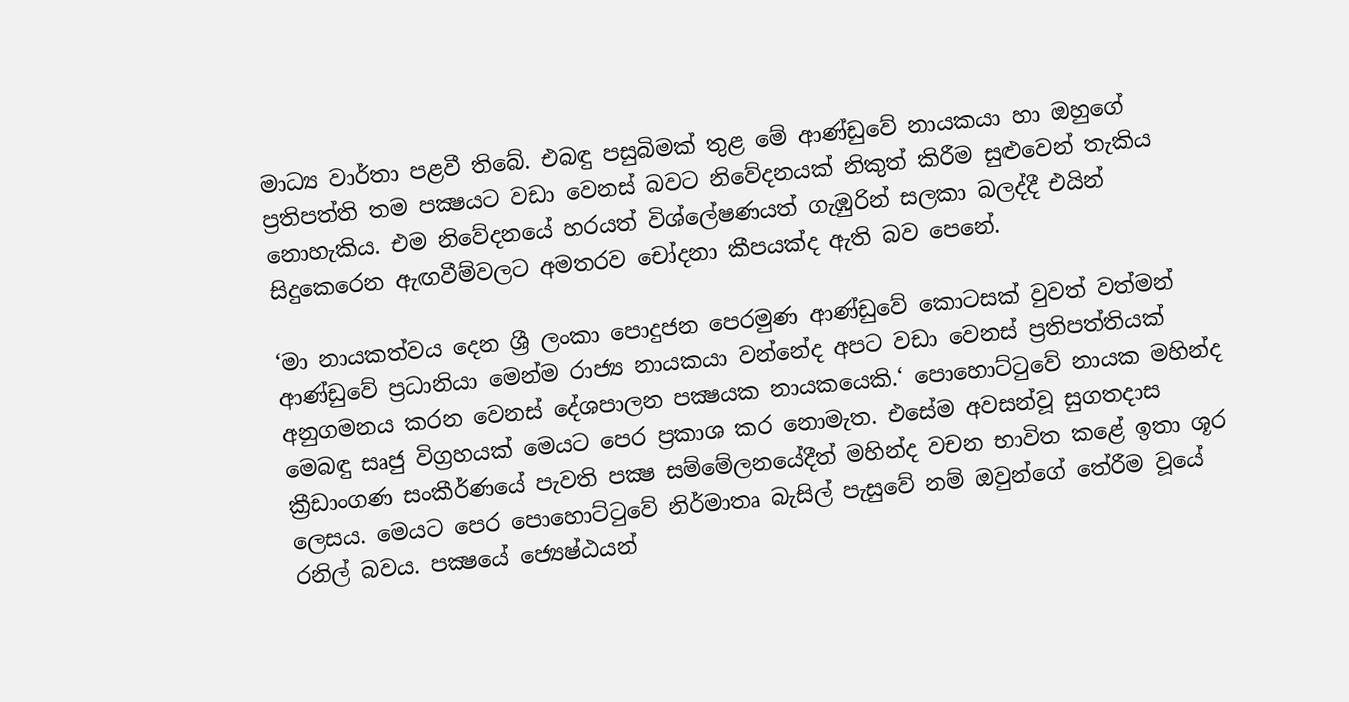මාධ්‍ය වාර්තා පළවී තිබේ. එබඳු පසුබිමක් තුළ මේ ආණ්ඩුවේ නායකයා හා ඔහුගේ ප්‍රතිපත්ති තම පක්‍ෂයට වඩා වෙනස් බවට නිවේදනයක් නිකුත් කිරීම සුළුවෙන් තැකිය නොහැකිය. එම නිවේදනයේ හරයත් විශ්ලේෂණයත් ගැඹුරින් සලකා බලද්දී එයින් සිදුකෙරෙන ඇඟවීම්වලට අමතරව චෝදනා කීපයක්ද ඇති බව පෙනේ.

‘මා නායකත්වය දෙන ශ්‍රී ලංකා පොදුජන පෙරමුණ ආණ්ඩුවේ කොටසක් වුවත් වත්මන් ආණ්ඩුවේ ප්‍රධානියා මෙන්ම රාජ්‍ය නායකයා වන්නේද අපට වඩා වෙනස් ප්‍රතිපත්තියක් අනුගමනය කරන වෙනස් දේශපාලන පක්‍ෂයක නායකයෙකි.‘ පොහොට්ටුවේ නායක මහින්ද මෙබඳු සෘජු විග්‍රහයක් මෙයට පෙර ප්‍රකාශ කර නොමැත. එසේම අවසන්වූ සුගතදාස ක්‍රීඩාංගණ සංකීර්ණයේ පැවති පක්‍ෂ සම්මේලනයේදීත් මහින්ද වචන භාවිත කළේ ඉතා ශූර ලෙසය. මෙයට පෙර පොහොට්ටුවේ නිර්මාතෘ බැසිල් පැසුවේ නම් ඔවුන්ගේ තේරීම වූයේ රනිල් බවය. පක්‍ෂයේ ජ්‍යෙෂ්ඨයන්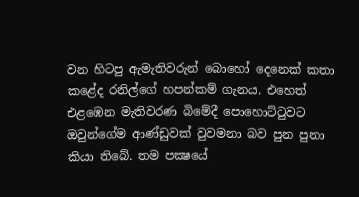වන හිටපු ඇමැතිවරුන් බොහෝ දෙනෙක් කතා කළේද රනිල්ගේ හපන්කම් ගැනය. එහෙත් එළඹෙන මැතිවරණ බිමේදී පොහොට්ටුවට ඔවුන්ගේම ආණ්ඩුවක් වුවමනා බව පුන පුනා කියා තිබේ. තම පක්‍ෂයේ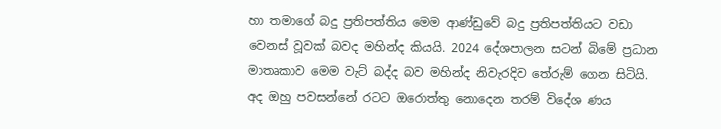හා තමාගේ බදු ප්‍රතිපත්තිය මෙම ආණ්ඩුවේ බදු ප්‍රතිපත්තියට වඩා වෙනස් වූවක් බවද මහින්ද කියයි. 2024 දේශපාලන සටන් බිමේ ප්‍රධාන මාතෘකාව මෙම වැට් බද්ද බව මහින්ද නිවැරදිව තේරුම් ගෙන සිටියි. අද ඔහු පවසන්නේ රටට ඔරොත්තු නොදෙන තරම් විදේශ ණය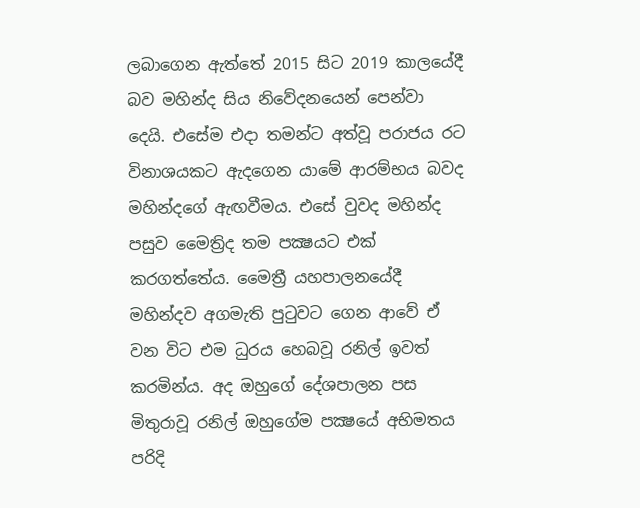ලබාගෙන ඇත්තේ 2015 සිට 2019 කාලයේදී බව මහින්ද සිය නිවේදනයෙන් පෙන්වා දෙයි. එසේම එදා තමන්ට අත්වූ පරාජය රට විනාශයකට ඇදගෙන යාමේ ආරම්භය බවද මහින්දගේ ඇඟවීමය. එසේ වුවද මහින්ද පසුව මෛත්‍රිද තම පක්‍ෂයට එක් කරගත්තේය. මෛත්‍රී යහපාලනයේදී මහින්දව අගමැති පුටුවට ගෙන ආවේ ඒ වන විට එම ධුරය හෙබවූ රනිල් ඉවත් කරමින්ය. අද ඔහුගේ දේශපාලන පස මිතුරාවූ රනිල් ඔහුගේම පක්‍ෂයේ අභිමතය පරිදි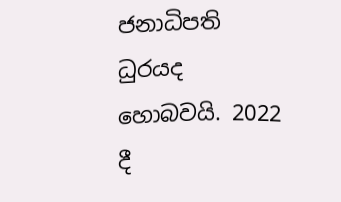ජනාධිපති ධුරයද හොබවයි. 2022 දී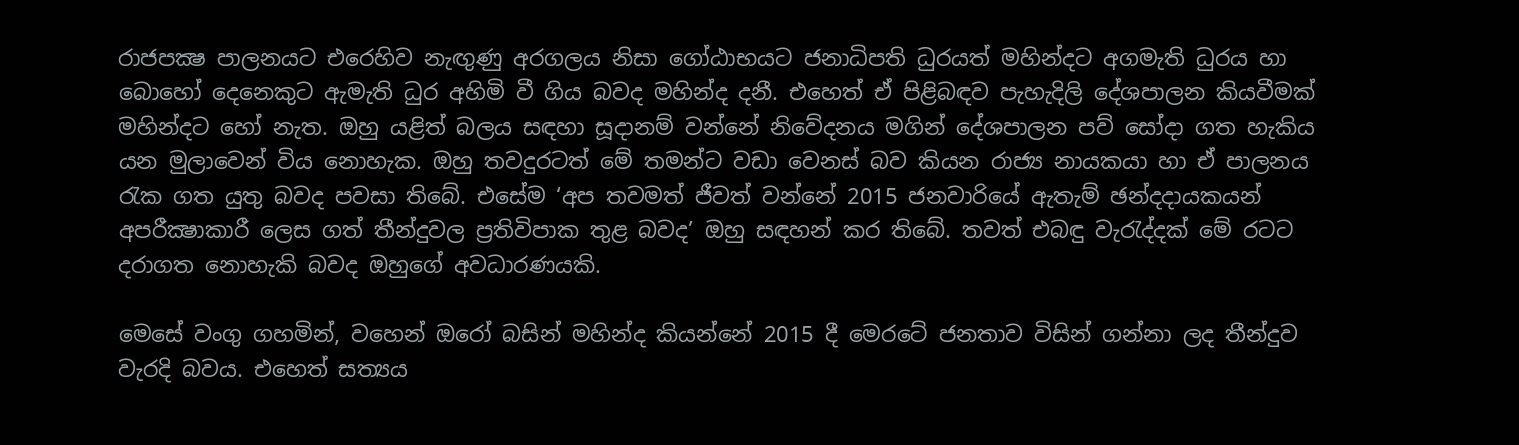රාජපක්‍ෂ පාලනයට එරෙහිව නැඟුණු අරගලය නිසා ගෝඨාභයට ජනාධිපති ධුරයත් මහින්දට අගමැති ධුරය හා බොහෝ දෙනෙකුට ඇමැති ධුර අහිමි වී ගිය බවද මහින්ද දනී. එහෙත් ඒ පිළිබඳව පැහැදිලි දේශපාලන කියවීමක් මහින්දට හෝ නැත. ඔහු යළිත් බලය සඳහා සූදානම් වන්නේ නිවේදනය මගින් දේශපාලන පව් සෝදා ගත හැකිය යන මුලාවෙන් විය නොහැක. ඔහු තවදුරටත් මේ තමන්ට වඩා වෙනස් බව කියන රාජ්‍ය නායකයා හා ඒ පාලනය රැක ගත යුතු බවද පවසා තිබේ. එසේම ‘අප තවමත් ජීවත් වන්නේ 2015 ජනවාරියේ ඇතැම් ඡන්දදායකයන් අපරීක්‍ෂාකාරී ලෙස ගත් තීන්දුවල ප්‍රතිවිපාක තුළ බවද’ ඔහු සඳහන් කර තිබේ. තවත් එබඳු වැරැද්දක් මේ රටට දරාගත නොහැකි බවද ඔහුගේ අවධාරණයකි.

මෙසේ වංගු ගහමින්, වහෙන් ඔරෝ බසින් මහින්ද කියන්නේ 2015 දී මෙරටේ ජනතාව විසින් ගන්නා ලද තීන්දුව වැරදි බවය. එහෙත් සත්‍යය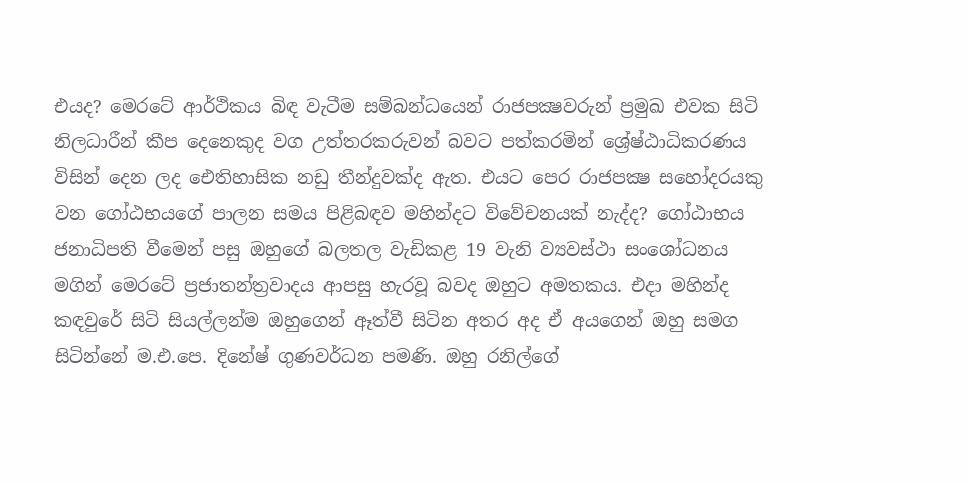එයද? මෙරටේ ආර්ථිකය බිඳ වැටීම සම්බන්ධයෙන් රාජපක්‍ෂවරුන් ප්‍රමුඛ එවක සිටි නිලධාරීන් කීප දෙනෙකුද වග උත්තරකරුවන් බවට පත්කරමින් ශ්‍රේෂ්ඨාධිකරණය විසින් දෙන ලද ඓතිහාසික නඩු තීන්දුවක්ද ඇත. එයට පෙර රාජපක්‍ෂ සහෝදරයකු වන ගෝඨභයගේ පාලන සමය පිළිබඳව මහින්දට විවේචනයක් නැද්ද? ගෝඨාභය ජනාධිපති වීමෙන් පසු ඔහුගේ බලතල වැඩිකළ 19 වැනි ව්‍යවස්ථා සංශෝධනය මගින් මෙරටේ ප්‍රජාතන්ත්‍රවාදය ආපසු හැරවූ බවද ඔහුට අමතකය. එදා මහින්ද කඳවුරේ සිටි සියල්ලන්ම ඔහුගෙන් ඈත්වී සිටින අතර අද ඒ අයගෙන් ඔහු සමග සිටින්නේ ම.එ.පෙ. දිනේෂ් ගුණවර්ධන පමණි. ඔහු රනිල්ගේ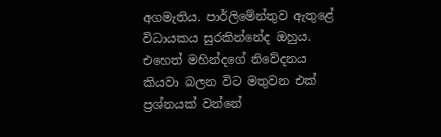අගමැතිය. පාර්ලිමේන්තුව ඇතුළේ විධායකය සුරකින්නේද ඔහුය. එහෙත් මහින්දගේ නිවේදනය කියවා බලන විට මතුවන එක් ප්‍රශ්නයක් වන්නේ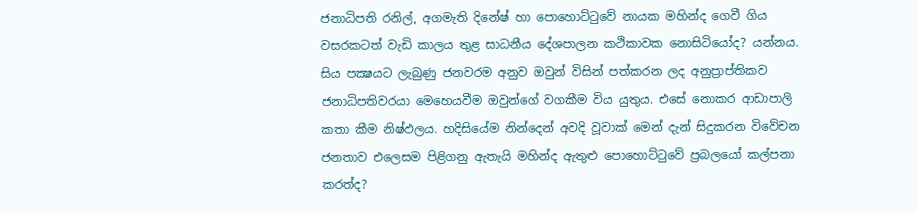ජනාධිපති රනිල්, අගමැති දිනේෂ් හා පොහොට්ටුවේ නායක මහින්ද ගෙවී ගිය වසරකටත් වැඩි කාලය තුළ සාධනීය දේශපාලන කථිකාවක නොසිටියෝද? යන්නය. සිය පක්‍ෂයට ලැබුණු ජනවරම අනුව ඔවුන් විසින් පත්කරන ලද අනුප්‍රාප්තිකව ජනාධිපතිවරයා මෙහෙයවීම ඔවුන්ගේ වගකීම විය යුතුය. එසේ නොකර ආඩාපාලි කතා කීම නිෂ්ඵලය. හදිසියේම නින්දෙන් අවදි වූවාක් මෙන් දැන් සිදුකරන විවේචන ජනතාව එලෙසම පිළිගනු ඇතැයි මහින්ද ඇතුළු පොහොට්ටුවේ ප්‍රබලයෝ කල්පනා කරත්ද?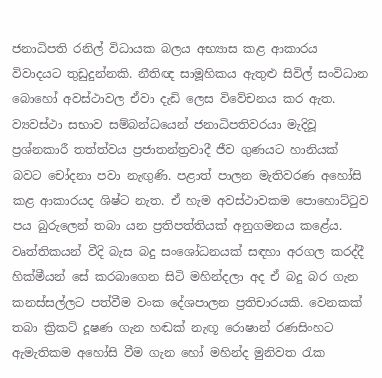ජනාධිපති රනිල් විධායක බලය අභ්‍යාස කළ ආකාරය විවාදයට තුඩුදුන්නකි. නීතිඥ සාමූහිකය ඇතුළු සිවිල් සංවිධාන බොහෝ අවස්ථාවල ඒවා දැඩි ලෙස විවේචනය කර ඇත. ව්‍යවස්ථා සභාව සම්බන්ධයෙන් ජනාධිපතිවරයා මැදිවූ ප්‍රශ්නකාරී තත්ත්වය ප්‍රජාතන්ත්‍රවාදී ජීව ගුණයට හානියක් බවට චෝදනා පවා නැඟුණි. පළාත් පාලන මැතිවරණ අහෝසි කළ ආකාරයද ශිෂ්ට නැත. ඒ හැම අවස්ථාවකම පොහොට්ටුව පය බුරුලෙන් තබා යන ප්‍රතිපත්තියක් අනුගමනය කළේය. වෘත්තිකයන් වීදි බැස බදු සංශෝධනයක් සඳහා අරගල කරද්දී හික්මීයන් සේ කරබාගෙන සිටි මහින්දලා අද ඒ බදු බර ගැන කනස්සල්ලට පත්වීම වංක දේශපාලන ප්‍රතිචාරයකි. වෙනකක් තබා ක්‍රිකට් දූෂණ ගැන හඬක් නැඟූ රොෂාන් රණසිංහට ඇමැතිකම අහෝසි වීම ගැන හෝ මහින්ද මුනිවත රැක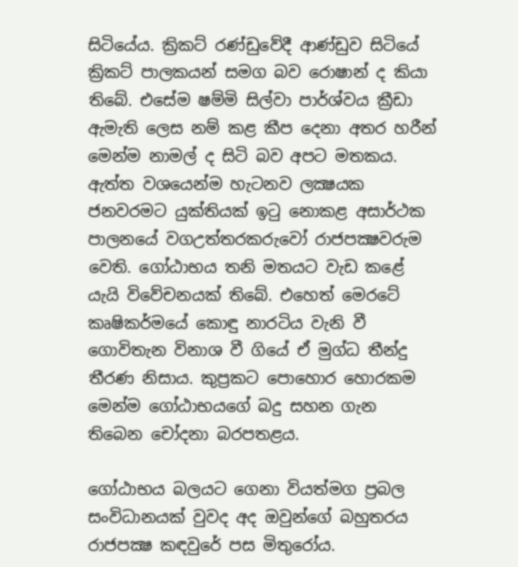සිටියේය. ක්‍රිකට් රණ්ඩුවේදී ආණ්ඩුව සිටියේ ක්‍රිකට් පාලකයන් සමග බව රොෂාන් ද කියා තිබේ. එසේම ෂම්මි සිල්වා පාර්ශ්වය ක්‍රීඩා ඇමැති ලෙස නම් කළ කීප දෙනා අතර හරීන් මෙන්ම නාමල් ද සිටි බව අපට මතකය. ඇත්ත වශයෙන්ම හැටනව ලක්‍ෂයක ජනවරමට යුක්තියක් ඉටු නොකළ අසාර්ථක පාලනයේ වගඋත්තරකරුවෝ රාජපක්‍ෂවරුම වෙති. ගෝඨාභය තනි මතයට වැඩ කළේ යැයි විවේචනයක් තිබේ. එහෙත් මෙරටේ කෘෂිකර්මයේ කොඳු නාරටිය වැනි වී ගොවිතැන විනාශ වී ගියේ ඒ මුග්ධ තීන්දු තීරණ නිසාය. කුප්‍රකට පොහොර හොරකම මෙන්ම ගෝඨාභයගේ බදු සහන ගැන තිබෙන චෝදනා බරපතළය.

ගෝඨාභය බලයට ගෙනා වියත්මග ප්‍රබල සංවිධානයක් වුවද අද ඔවුන්ගේ බහුතරය රාජපක්‍ෂ කඳවුරේ පස මිතුරෝය.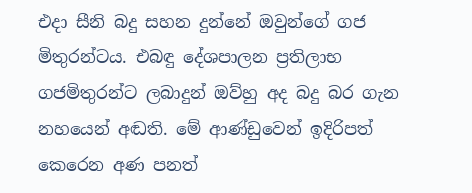එදා සීනි බදු සහන දුන්නේ ඔවුන්ගේ ගජ මිතුරන්ටය. එබඳු දේශපාලන ප්‍රතිලාභ ගජමිතුරන්ට ලබාදුන් ඔව්හු අද බදු බර ගැන නහයෙන් අඬති. මේ ආණ්ඩුවෙන් ඉදිරිපත් කෙරෙන අණ පනත්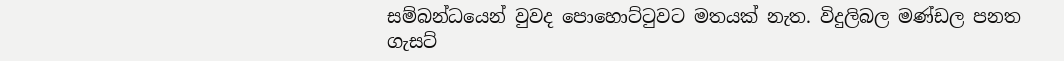සම්බන්ධයෙන් වුවද පොහොට්ටුවට මතයක් නැත. විදුලිබල මණ්ඩල පනත
ගැසට්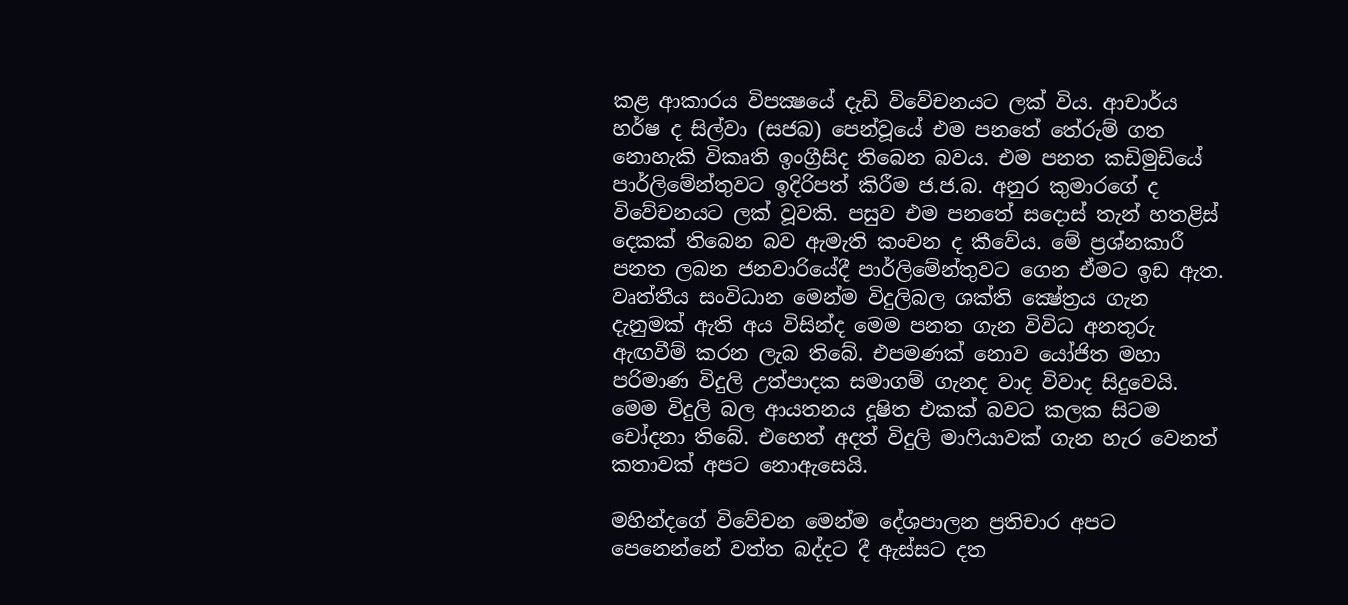කළ ආකාරය විපක්‍ෂයේ දැඩි විවේචනයට ලක් විය. ආචාර්ය හර්ෂ ද සිල්වා (සජබ) පෙන්වූයේ එම පනතේ තේරුම් ගත නොහැකි විකෘති ඉංග්‍රීසිද තිබෙන බවය. එම පනත කඩිමුඩියේ පාර්ලිමේන්තුවට ඉදිරිපත් කිරීම ජ.ජ.බ. අනුර කුමාරගේ ද විවේචනයට ලක් වූවකි. පසුව එම පනතේ සදොස් තැන් හතළිස් දෙකක් තිබෙන බව ඇමැති කංචන ද කීවේය. මේ ප්‍රශ්නකාරී පනත ලබන ජනවාරියේදී පාර්ලිමේන්තුවට ගෙන ඒමට ඉඩ ඇත. වෘත්තීය සංවිධාන මෙන්ම විදුලිබල ශක්ති ක්‍ෂේත්‍රය ගැන දැනුමක් ඇති අය විසින්ද මෙම පනත ගැන විවිධ අනතුරු ඇඟවීම් කරන ලැබ තිබේ. එපමණක් නොව යෝජිත මහා පරිමාණ විදුලි උත්පාදක සමාගම් ගැනද වාද විවාද සිදුවෙයි. මෙම විදුලි බල ආයතනය දූෂිත එකක් බවට කලක සිටම චෝදනා තිබේ. එහෙත් අදත් විදුලි මාෆියාවක් ගැන හැර වෙනත් කතාවක් අපට නොඇසෙයි.

මහින්දගේ විවේචන මෙන්ම දේශපාලන ප්‍රතිචාර අපට පෙනෙන්නේ වත්ත බද්දට දී ඇස්සට දත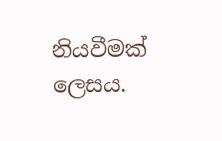නියවීමක් ලෙසය.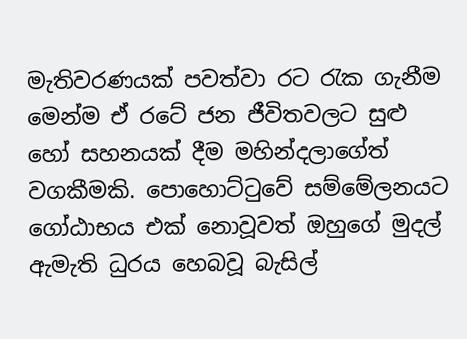මැතිවරණයක් පවත්වා රට රැක ගැනීම මෙන්ම ඒ රටේ ජන ජීවිතවලට සුළු හෝ සහනයක් දීම මහින්දලාගේත් වගකීමකි. පොහොට්ටුවේ සම්මේලනයට ගෝඨාභය එක් නොවූවත් ඔහුගේ මුදල් ඇමැති ධුරය හෙබවූ බැසිල්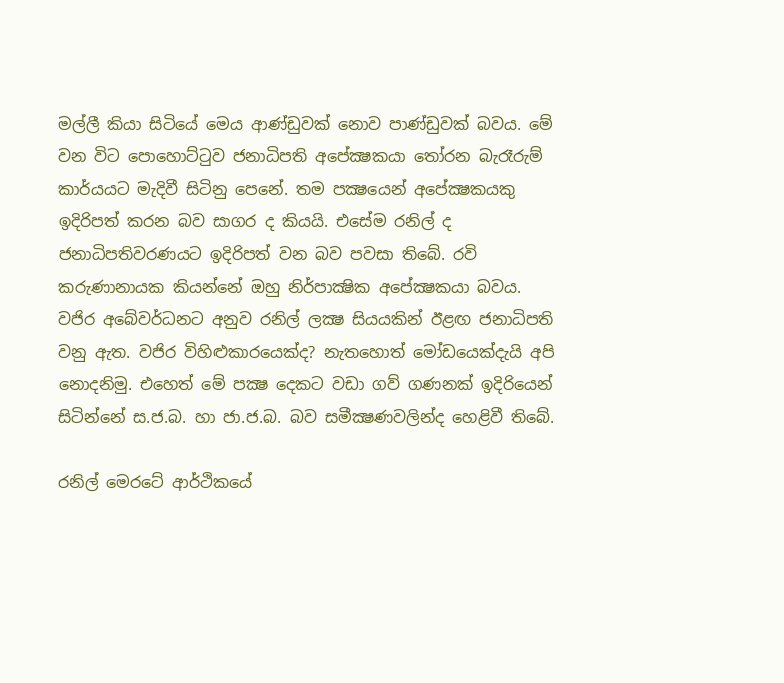මල්ලී කියා සිටියේ මෙය ආණ්ඩුවක් නොව පාණ්ඩුවක් බවය. මේ වන විට පොහොට්ටුව ජනාධිපති අපේක්‍ෂකයා තෝරන බැරෑරුම් කාර්යයට මැදිවී සිටිනු පෙනේ. තම පක්‍ෂයෙන් අපේක්‍ෂකයකු ඉදිරිපත් කරන බව සාගර ද කියයි. එසේම රනිල් ද ජනාධිපතිවරණයට ඉදිරිපත් වන බව පවසා තිබේ. රවි කරුණානායක කියන්නේ ඔහු නිර්පාක්‍ෂික අපේක්‍ෂකයා බවය. වජිර අබේවර්ධනට අනුව රනිල් ලක්‍ෂ සියයකින් ඊළඟ ජනාධිපති වනු ඇත. වජිර විහිළුකාරයෙක්ද? නැතහොත් මෝඩයෙක්දැයි අපි නොදනිමු. එහෙත් මේ පක්‍ෂ දෙකට වඩා ගව් ගණනක් ඉදිරියෙන් සිටින්නේ ස.ජ.බ. හා ජා.ජ.බ. බව සමීක්‍ෂණවලින්ද හෙළිවී තිබේ.

රනිල් මෙරටේ ආර්ථිකයේ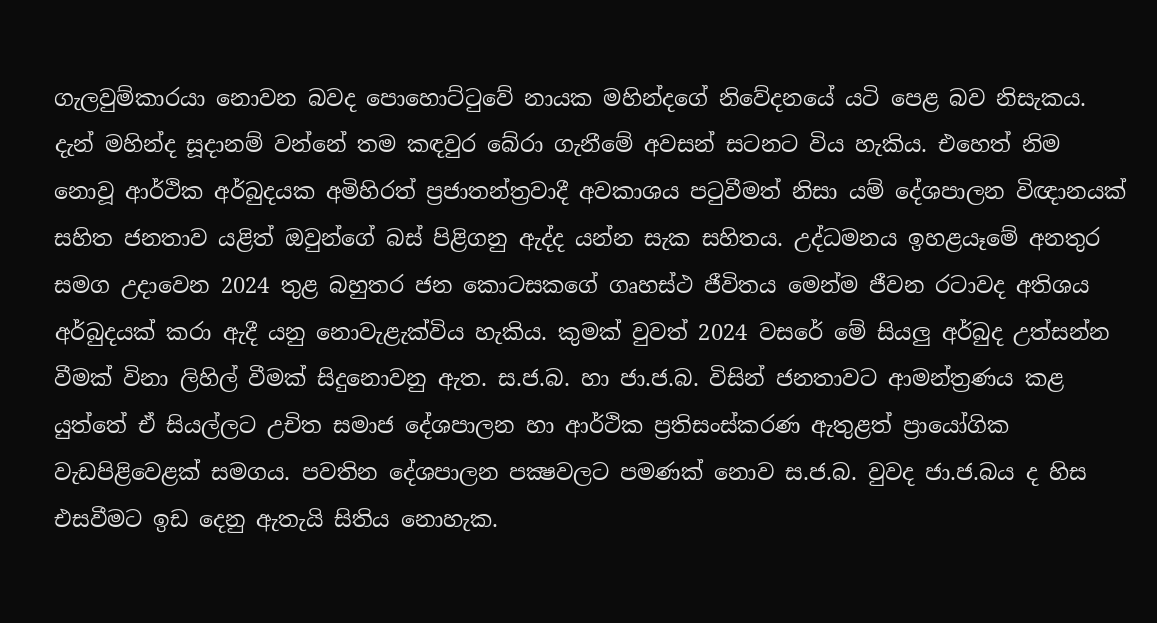ගැලවුම්කාරයා නොවන බවද පොහොට්ටුවේ නායක මහින්දගේ නිවේදනයේ යටි පෙළ බව නිසැකය. දැන් මහින්ද සූදානම් වන්නේ තම කඳවුර බේරා ගැනීමේ අවසන් සටනට විය හැකිය. එහෙත් නිම නොවූ ආර්ථික අර්බුදයක අමිහිරත් ප්‍රජාතන්ත්‍රවාදී අවකාශය පටුවීමත් නිසා යම් දේශපාලන විඥානයක් සහිත ජනතාව යළිත් ඔවුන්ගේ බස් පිළිගනු ඇද්ද යන්න සැක සහිතය. උද්ධමනය ඉහළයෑමේ අනතුර සමග උදාවෙන 2024 තුළ බහුතර ජන කොටසකගේ ගෘහස්ථ ජීවිතය මෙන්ම ජීවන රටාවද අතිශය අර්බුදයක් කරා ඇදී යනු නොවැළැක්විය හැකිය. කුමක් වුවත් 2024 වසරේ මේ සියලු අර්බුද උත්සන්න වීමක් විනා ලිහිල් වීමක් සිදුනොවනු ඇත. ස.ජ.බ. හා ජා.ජ.බ. විසින් ජනතාවට ආමන්ත්‍රණය කළ යුත්තේ ඒ සියල්ලට උචිත සමාජ දේශපාලන හා ආර්ථික ප්‍රතිසංස්කරණ ඇතුළත් ප්‍රායෝගික වැඩපිළිවෙළක් සමගය. පවතින දේශපාලන පක්‍ෂවලට පමණක් නොව ස.ජ.බ. වුවද ජා.ජ.බය ද හිස එසවීමට ඉඩ දෙනු ඇතැයි සිතිය නොහැක.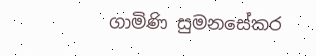ගාමිණි සුමනසේකර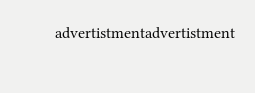advertistmentadvertistment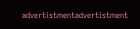advertistmentadvertistment